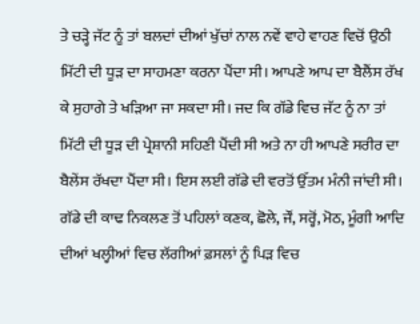ਤੇ ਚੜ੍ਹੇ ਜੱਟ ਨੂੰ ਤਾਂ ਬਲਦਾਂ ਦੀਆਂ ਖੁੱਚਾਂ ਨਾਲ ਨਵੇਂ ਵਾਹੇ ਵਾਹਣ ਵਿਚੋਂ ਉਠੀ ਮਿੱਟੀ ਦੀ ਧੂੜ ਦਾ ਸਾਹਮਣਾ ਕਰਨਾ ਪੈਂਦਾ ਸੀ। ਆਪਣੇ ਆਪ ਦਾ ਬੈਲੈਂਸ ਰੱਖ ਕੇ ਸੁਹਾਗੇ ਤੇ ਖੜਿਆ ਜਾ ਸਕਦਾ ਸੀ। ਜਦ ਕਿ ਗੱਡੇ ਵਿਚ ਜੱਟ ਨੂੰ ਨਾ ਤਾਂ ਮਿੱਟੀ ਦੀ ਧੂੜ ਦੀ ਪ੍ਰੇਸ਼ਾਨੀ ਸਹਿਣੀ ਪੈਂਦੀ ਸੀ ਅਤੇ ਨਾ ਹੀ ਆਪਣੇ ਸਰੀਰ ਦਾ ਬੈਲੇਂਸ ਰੱਖਦਾ ਪੈਂਦਾ ਸੀ। ਇਸ ਲਈ ਗੱਡੇ ਦੀ ਵਰਤੋਂ ਉੱਤਮ ਮੰਨੀ ਜਾਂਦੀ ਸੀ।
ਗੱਡੇ ਦੀ ਕਾਢ ਨਿਕਲਣ ਤੋਂ ਪਹਿਲਾਂ ਕਣਕ, ਛੋਲੇ, ਜੌਂ, ਸਰ੍ਹੋਂ, ਮੋਠ, ਮੂੰਗੀ ਆਦਿ ਦੀਆਂ ਖਲ੍ਹੀਆਂ ਵਿਚ ਲੱਗੀਆਂ ਫ਼ਸਲਾਂ ਨੂੰ ਪਿੜ ਵਿਚ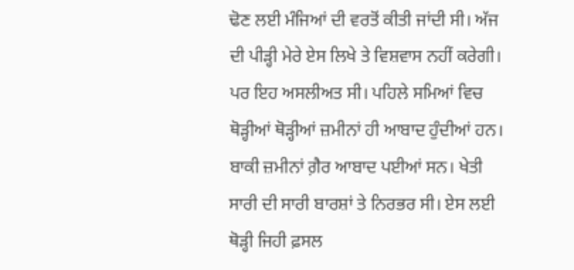ਢੋਣ ਲਈ ਮੰਜਿਆਂ ਦੀ ਵਰਤੋਂ ਕੀਤੀ ਜਾਂਦੀ ਸੀ। ਅੱਜ ਦੀ ਪੀੜ੍ਹੀ ਮੇਰੇ ਏਸ ਲਿਖੇ ਤੇ ਵਿਸ਼ਵਾਸ ਨਹੀਂ ਕਰੇਗੀ। ਪਰ ਇਹ ਅਸਲੀਅਤ ਸੀ। ਪਹਿਲੇ ਸਮਿਆਂ ਵਿਚ ਥੋੜ੍ਹੀਆਂ ਥੋੜ੍ਹੀਆਂ ਜ਼ਮੀਨਾਂ ਹੀ ਆਬਾਦ ਹੁੰਦੀਆਂ ਹਨ। ਬਾਕੀ ਜ਼ਮੀਨਾਂ ਗ਼ੈਰ ਆਬਾਦ ਪਈਆਂ ਸਨ। ਖੇਤੀ ਸਾਰੀ ਦੀ ਸਾਰੀ ਬਾਰਸ਼ਾਂ ਤੇ ਨਿਰਭਰ ਸੀ। ਏਸ ਲਈ ਥੋੜ੍ਹੀ ਜਿਹੀ ਫ਼ਸਲ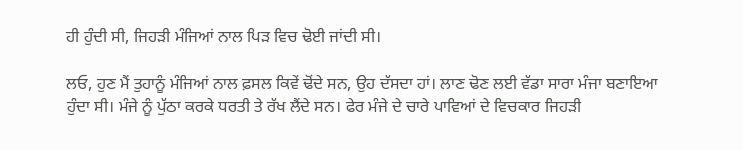ਹੀ ਹੁੰਦੀ ਸੀ, ਜਿਹੜੀ ਮੰਜਿਆਂ ਨਾਲ ਪਿੜ ਵਿਚ ਢੋਈ ਜਾਂਦੀ ਸੀ।

ਲਓ, ਹੁਣ ਮੈਂ ਤੁਹਾਨੂੰ ਮੰਜਿਆਂ ਨਾਲ ਫ਼ਸਲ ਕਿਵੇਂ ਢੋਂਦੇ ਸਨ, ਉਹ ਦੱਸਦਾ ਹਾਂ। ਲਾਣ ਢੋਣ ਲਈ ਵੱਡਾ ਸਾਰਾ ਮੰਜਾ ਬਣਾਇਆ ਹੁੰਦਾ ਸੀ। ਮੰਜੇ ਨੂੰ ਪੁੱਠਾ ਕਰਕੇ ਧਰਤੀ ਤੇ ਰੱਖ ਲੈਂਦੇ ਸਨ। ਫੇਰ ਮੰਜੇ ਦੇ ਚਾਰੇ ਪਾਵਿਆਂ ਦੇ ਵਿਚਕਾਰ ਜਿਹੜੀ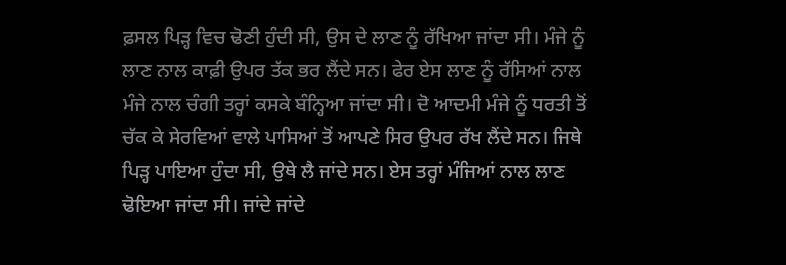ਫ਼ਸਲ ਪਿੜ੍ਹ ਵਿਚ ਢੋਣੀ ਹੁੰਦੀ ਸੀ, ਉਸ ਦੇ ਲਾਣ ਨੂੰ ਰੱਖਿਆ ਜਾਂਦਾ ਸੀ। ਮੰਜੇ ਨੂੰ ਲਾਣ ਨਾਲ ਕਾਫ਼ੀ ਉਪਰ ਤੱਕ ਭਰ ਲੈਂਦੇ ਸਨ। ਫੇਰ ਏਸ ਲਾਣ ਨੂੰ ਰੱਸਿਆਂ ਨਾਲ ਮੰਜੇ ਨਾਲ ਚੰਗੀ ਤਰ੍ਹਾਂ ਕਸਕੇ ਬੰਨ੍ਹਿਆ ਜਾਂਦਾ ਸੀ। ਦੋ ਆਦਮੀ ਮੰਜੇ ਨੂੰ ਧਰਤੀ ਤੋਂ ਚੱਕ ਕੇ ਸੇਰਵਿਆਂ ਵਾਲੇ ਪਾਸਿਆਂ ਤੋਂ ਆਪਣੇ ਸਿਰ ਉਪਰ ਰੱਖ ਲੈਂਦੇ ਸਨ। ਜਿਥੇ ਪਿੜ੍ਹ ਪਾਇਆ ਹੁੰਦਾ ਸੀ, ਉਥੇ ਲੈ ਜਾਂਦੇ ਸਨ। ਏਸ ਤਰ੍ਹਾਂ ਮੰਜਿਆਂ ਨਾਲ ਲਾਣ ਢੋਇਆ ਜਾਂਦਾ ਸੀ। ਜਾਂਦੇ ਜਾਂਦੇ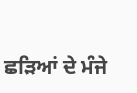ਛੜਿਆਂ ਦੇ ਮੰਜੇ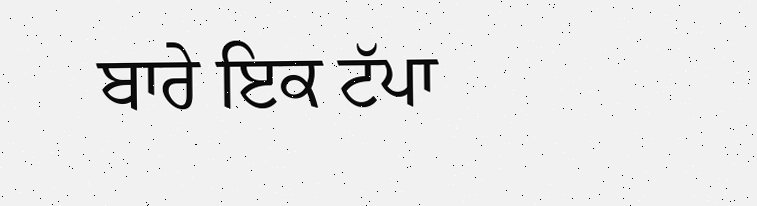ਬਾਰੇ ਇਕ ਟੱਪਾ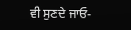ਵੀ ਸੁਣਦੇ ਜਾਓ-